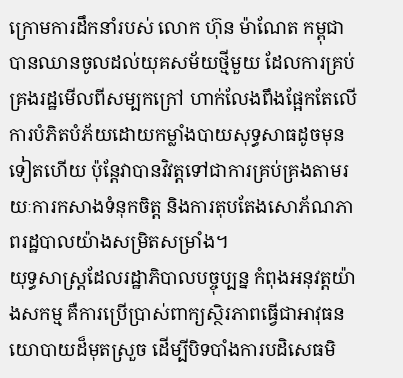ក្រោមការដឹកនាំរបស់ លោក ហ៊ុន ម៉ាណែត កម្ពុជាបានឈានចូលដល់យុគសម័យថ្មីមួយ ដែលការគ្រប់គ្រងរដ្ឋមើលពីសម្បកក្រៅ ហាក់លែងពឹងផ្អែកតែលើការបំភិតបំភ័យដោយកម្លាំងបាយសុទ្ធសាធដូចមុនទៀតហើយ ប៉ុន្តែវាបានវិវត្តទៅជាការគ្រប់គ្រងតាមរយៈការកសាងទំនុកចិត្ត និងការតុបតែងសោភ័ណភាពរដ្ឋបាលយ៉ាងសម្រិតសម្រាំង។
យុទ្ធសាស្ត្រដែលរដ្ឋាភិបាលបច្ចុប្បន្ន កំពុងអនុវត្តយ៉ាងសកម្ម គឺការប្រើប្រាស់ពាក្យស្ថិរភាពធ្វើជាអាវុធនយោបាយដ៏មុតស្រួច ដើម្បីបិទបាំងការបដិសេធមិ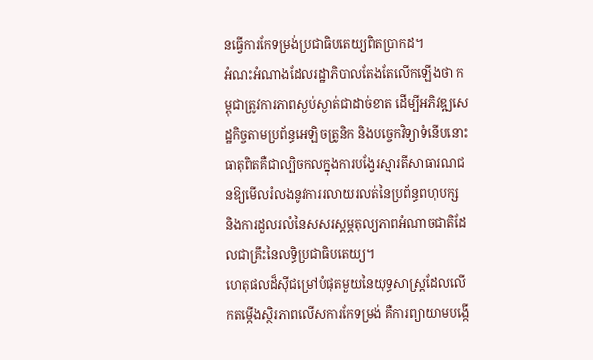នធ្វើការកែទម្រង់ប្រជាធិបតេយ្យពិតប្រាកដ។
អំណះអំណាងដែលរដ្ឋាភិបាលតែងតែលើកឡើងថា កម្ពុជាត្រូវការភាពស្ងប់ស្ងាត់ជាដាច់ខាត ដើម្បីអភិវឌ្ឍសេដ្ឋកិច្ចតាមប្រព័ន្ធអេឡិចត្រូនិក និងបច្ចេកវិទ្យាទំនើបនោះ ធាតុពិតគឺជាល្បិចកលក្នុងការបង្វែរស្មារតីសាធារណជនឱ្យមើលរំលងនូវការរលាយរលត់នៃប្រព័ន្ធពហុបក្ស និងការដួលរលំនៃសសរស្តម្ភតុល្យភាពអំណាចជាតិដែលជាគ្រឹះនៃលទ្ធិប្រជាធិបតេយ្យ។
ហេតុផលដ៏ស៊ីជម្រៅបំផុតមួយនៃយុទ្ធសាស្ត្រដែលលើកតម្កើងស្ថិរភាពលើសការកែទម្រង់ គឺការព្យាយាមបង្កើ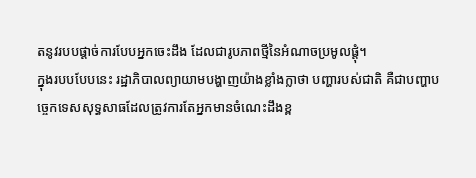តនូវរបបផ្ដាច់ការបែបអ្នកចេះដឹង ដែលជារូបភាពថ្មីនៃអំណាចប្រមូលផ្ដុំ។
ក្នុងរបបបែបនេះ រដ្ឋាភិបាលព្យាយាមបង្ហាញយ៉ាងខ្លាំងក្លាថា បញ្ហារបស់ជាតិ គឺជាបញ្ហាបច្ចេកទេសសុទ្ធសាធដែលត្រូវការតែអ្នកមានចំណេះដឹងខ្ព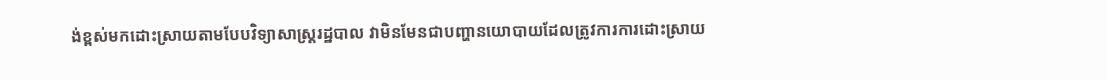ង់ខ្ពស់មកដោះស្រាយតាមបែបវិទ្យាសាស្ត្ររដ្ឋបាល វាមិនមែនជាបញ្ហានយោបាយដែលត្រូវការការដោះស្រាយ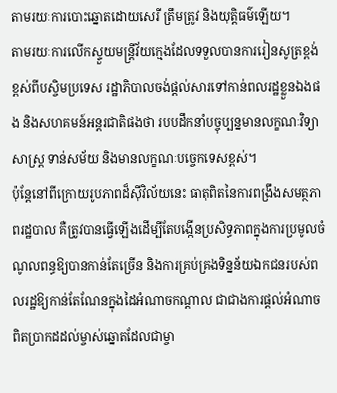តាមរយៈការបោះឆ្នោតដោយសេរី ត្រឹមត្រូវ និងយុត្តិធម៌ឡើយ។
តាមរយៈការលើកស្ទួយមន្ត្រីវ័យក្មេងដែលទទួលបានការរៀនសូត្រខ្ពង់ខ្ពស់ពីបស្ចិមប្រទេស រដ្ឋាភិបាលចង់ផ្ដល់សារទៅកាន់ពលរដ្ឋខ្លួនឯងផង និងសហគមន៍អន្តរជាតិផងថា របបដឹកនាំបច្ចុប្បន្នមានលក្ខណៈវិទ្យាសាស្ត្រ ទាន់សម័យ និងមានលក្ខណៈបច្ចេកទេសខ្ពស់។
ប៉ុន្តែនៅពីក្រោយរូបភាពដ៏ស៊ីវិល័យនេះ ធាតុពិតនៃការពង្រឹងសមត្ថភាពរដ្ឋបាល គឺត្រូវបានធ្វើឡើងដើម្បីតែបង្កើនប្រសិទ្ធភាពក្នុងការប្រមូលចំណូលពន្ធឱ្យបានកាន់តែច្រើន និងការគ្រប់គ្រងទិន្នន័យឯកជនរបស់ពលរដ្ឋឱ្យកាន់តែណែនក្នុងដៃអំណាចកណ្ដាល ជាជាងការផ្ដល់អំណាចពិតប្រាកដដល់ម្ចាស់ឆ្នោតដែលជាម្ចា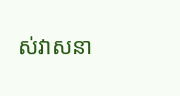ស់វាសនា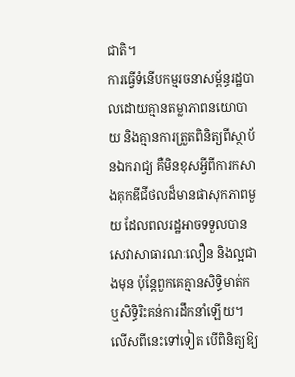ជាតិ។
ការធ្វើទំនើបកម្មរចនាសម្ព័ន្ធរដ្ឋបាលដោយគ្មានតម្លាភាពនយោបាយ និងគ្មានការត្រួតពិនិត្យពីស្ថាប័នឯករាជ្យ គឺមិនខុសអ្វីពីការកសាងគុកឌីជីថលដ៏មានផាសុកភាពមួយ ដែលពលរដ្ឋអាចទទួលបានសេវាសាធារណៈលឿន និងល្អជាងមុន ប៉ុន្តែពួកគេគ្មានសិទ្ធិមាត់ក ឬសិទ្ធិរិះគន់ការដឹកនាំឡើយ។
លើសពីនេះទៅទៀត បើពិនិត្យឱ្យ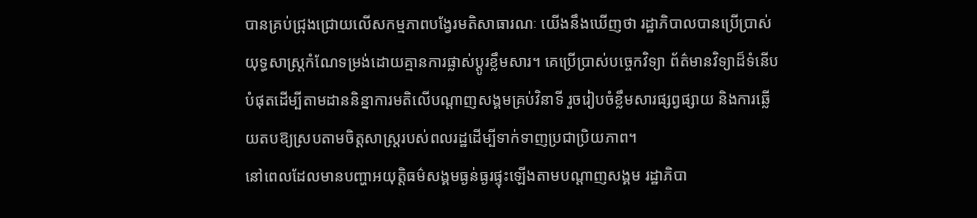បានគ្រប់ជ្រុងជ្រោយលើសកម្មភាពបង្វែរមតិសាធារណៈ យើងនឹងឃើញថា រដ្ឋាភិបាលបានប្រើប្រាស់យុទ្ធសាស្ត្រកំណែទម្រង់ដោយគ្មានការផ្លាស់ប្តូរខ្លឹមសារ។ គេប្រើប្រាស់បច្ចេកវិទ្យា ព័ត៌មានវិទ្យាដ៏ទំនើបបំផុតដើម្បីតាមដាននិន្នាការមតិលើបណ្តាញសង្គមគ្រប់វិនាទី រួចរៀបចំខ្លឹមសារផ្សព្វផ្សាយ និងការឆ្លើយតបឱ្យស្របតាមចិត្តសាស្ត្ររបស់ពលរដ្ឋដើម្បីទាក់ទាញប្រជាប្រិយភាព។
នៅពេលដែលមានបញ្ហាអយុត្តិធម៌សង្គមធ្ងន់ធ្ងរផ្ទុះឡើងតាមបណ្ដាញសង្គម រដ្ឋាភិបា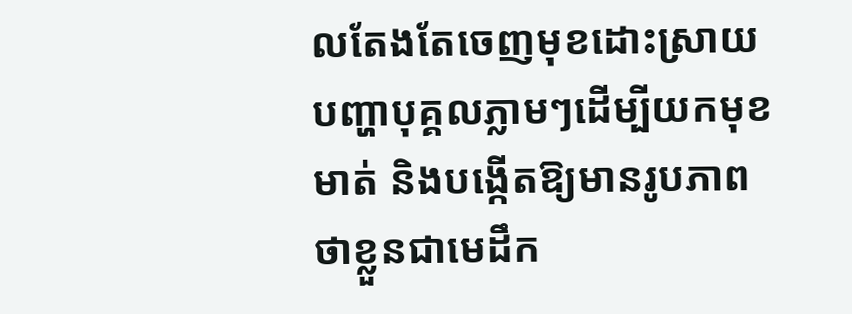លតែងតែចេញមុខដោះស្រាយបញ្ហាបុគ្គលភ្លាមៗដើម្បីយកមុខមាត់ និងបង្កើតឱ្យមានរូបភាពថាខ្លួនជាមេដឹក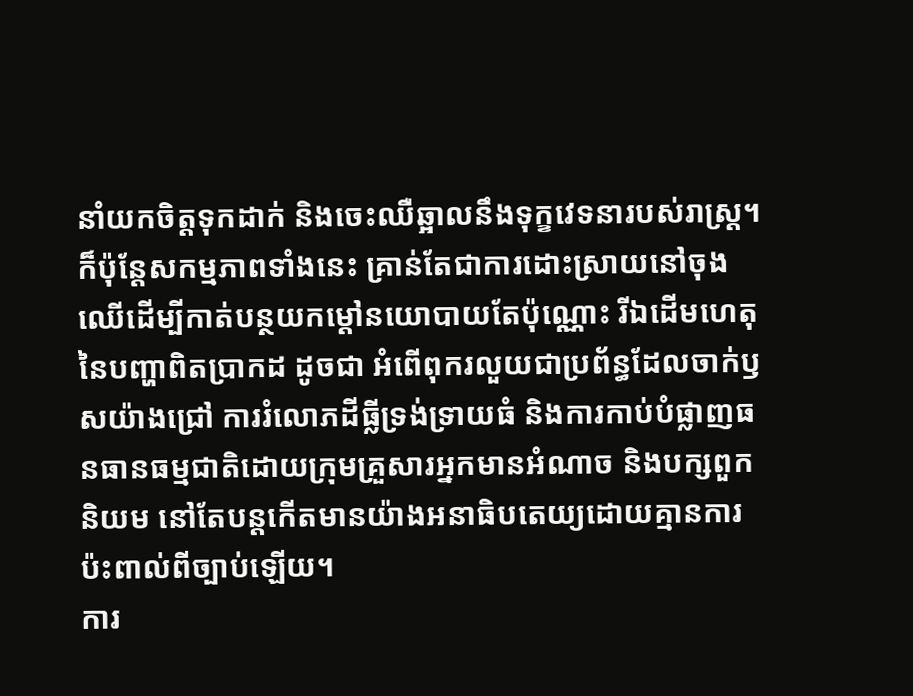នាំយកចិត្តទុកដាក់ និងចេះឈឺឆ្អាលនឹងទុក្ខវេទនារបស់រាស្ត្រ។
ក៏ប៉ុន្តែសកម្មភាពទាំងនេះ គ្រាន់តែជាការដោះស្រាយនៅចុងឈើដើម្បីកាត់បន្ថយកម្ដៅនយោបាយតែប៉ុណ្ណោះ រីឯដើមហេតុនៃបញ្ហាពិតប្រាកដ ដូចជា អំពើពុករលួយជាប្រព័ន្ធដែលចាក់ឫសយ៉ាងជ្រៅ ការរំលោភដីធ្លីទ្រង់ទ្រាយធំ និងការកាប់បំផ្លាញធនធានធម្មជាតិដោយក្រុមគ្រួសារអ្នកមានអំណាច និងបក្សពួកនិយម នៅតែបន្តកើតមានយ៉ាងអនាធិបតេយ្យដោយគ្មានការប៉ះពាល់ពីច្បាប់ឡើយ។
ការ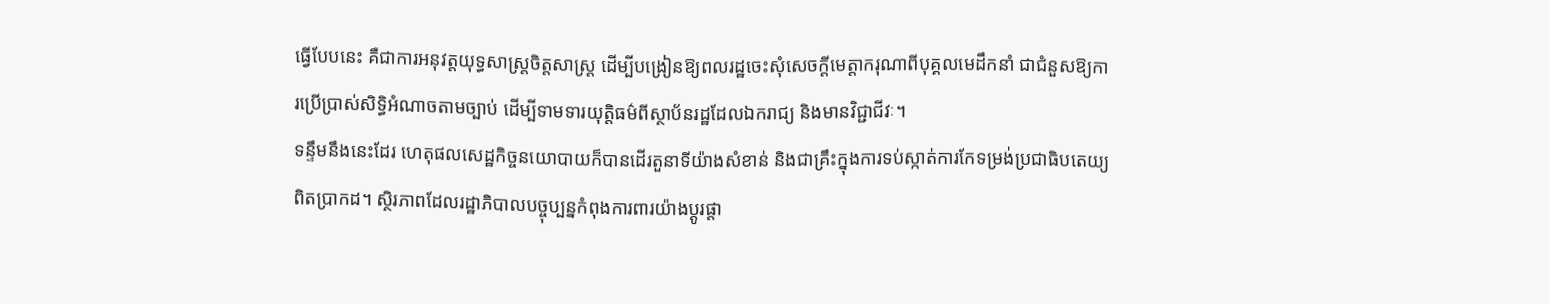ធ្វើបែបនេះ គឺជាការអនុវត្តយុទ្ធសាស្ត្រចិត្តសាស្ត្រ ដើម្បីបង្រៀនឱ្យពលរដ្ឋចេះសុំសេចក្តីមេត្តាករុណាពីបុគ្គលមេដឹកនាំ ជាជំនួសឱ្យការប្រើប្រាស់សិទ្ធិអំណាចតាមច្បាប់ ដើម្បីទាមទារយុត្តិធម៌ពីស្ថាប័នរដ្ឋដែលឯករាជ្យ និងមានវិជ្ជាជីវៈ។
ទន្ទឹមនឹងនេះដែរ ហេតុផលសេដ្ឋកិច្ចនយោបាយក៏បានដើរតួនាទីយ៉ាងសំខាន់ និងជាគ្រឹះក្នុងការទប់ស្កាត់ការកែទម្រង់ប្រជាធិបតេយ្យពិតប្រាកដ។ ស្ថិរភាពដែលរដ្ឋាភិបាលបច្ចុប្បន្នកំពុងការពារយ៉ាងប្ដូរផ្ដា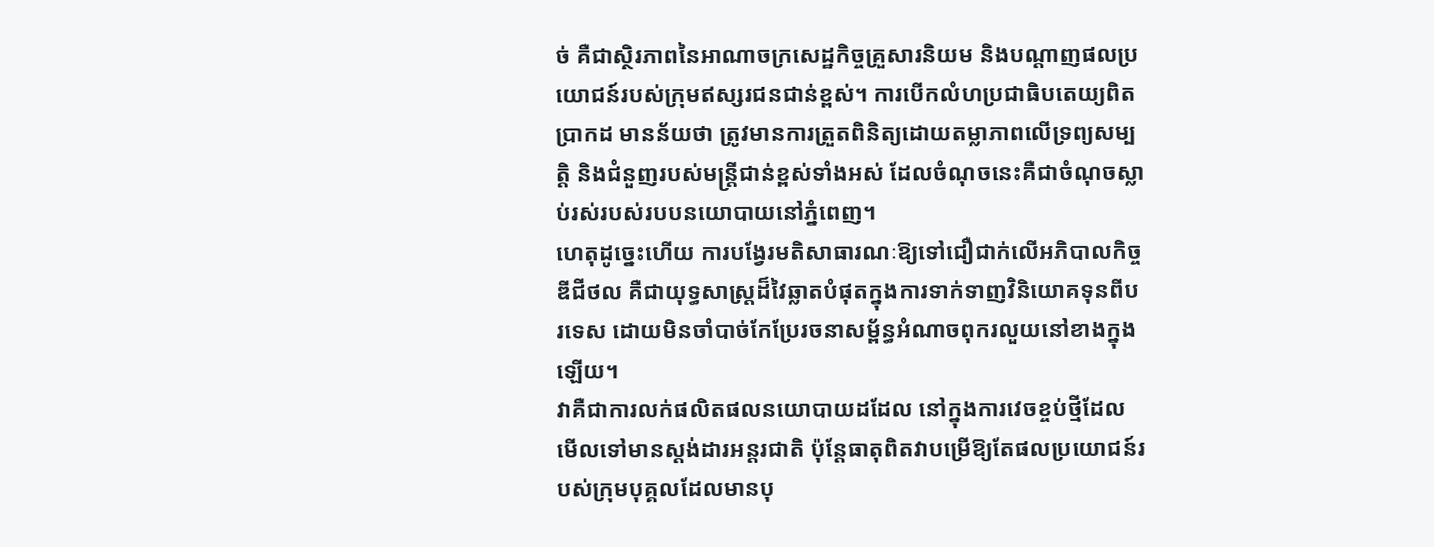ច់ គឺជាស្ថិរភាពនៃអាណាចក្រសេដ្ឋកិច្ចគ្រួសារនិយម និងបណ្ដាញផលប្រយោជន៍របស់ក្រុមឥស្សរជនជាន់ខ្ពស់។ ការបើកលំហប្រជាធិបតេយ្យពិតប្រាកដ មានន័យថា ត្រូវមានការត្រួតពិនិត្យដោយតម្លាភាពលើទ្រព្យសម្បត្តិ និងជំនួញរបស់មន្ត្រីជាន់ខ្ពស់ទាំងអស់ ដែលចំណុចនេះគឺជាចំណុចស្លាប់រស់របស់របបនយោបាយនៅភ្នំពេញ។
ហេតុដូច្នេះហើយ ការបង្វែរមតិសាធារណៈឱ្យទៅជឿជាក់លើអភិបាលកិច្ចឌីជីថល គឺជាយុទ្ធសាស្ត្រដ៏វៃឆ្លាតបំផុតក្នុងការទាក់ទាញវិនិយោគទុនពីបរទេស ដោយមិនចាំបាច់កែប្រែរចនាសម្ព័ន្ធអំណាចពុករលួយនៅខាងក្នុងឡើយ។
វាគឺជាការលក់ផលិតផលនយោបាយដដែល នៅក្នុងការវេចខ្ចប់ថ្មីដែលមើលទៅមានស្តង់ដារអន្តរជាតិ ប៉ុន្តែធាតុពិតវាបម្រើឱ្យតែផលប្រយោជន៍របស់ក្រុមបុគ្គលដែលមានបុ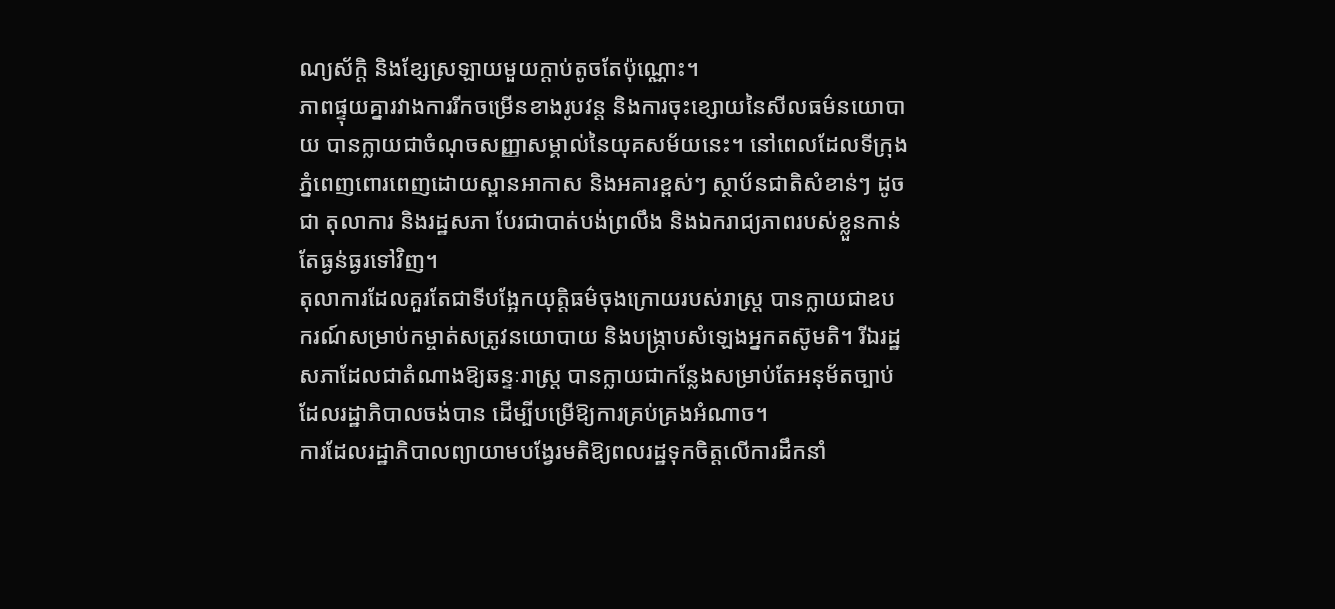ណ្យស័ក្តិ និងខ្សែស្រឡាយមួយក្ដាប់តូចតែប៉ុណ្ណោះ។
ភាពផ្ទុយគ្នារវាងការរីកចម្រើនខាងរូបវន្ត និងការចុះខ្សោយនៃសីលធម៌នយោបាយ បានក្លាយជាចំណុចសញ្ញាសម្គាល់នៃយុគសម័យនេះ។ នៅពេលដែលទីក្រុងភ្នំពេញពោរពេញដោយស្ពានអាកាស និងអគារខ្ពស់ៗ ស្ថាប័នជាតិសំខាន់ៗ ដូចជា តុលាការ និងរដ្ឋសភា បែរជាបាត់បង់ព្រលឹង និងឯករាជ្យភាពរបស់ខ្លួនកាន់តែធ្ងន់ធ្ងរទៅវិញ។
តុលាការដែលគួរតែជាទីបង្អែកយុត្តិធម៌ចុងក្រោយរបស់រាស្ត្រ បានក្លាយជាឧបករណ៍សម្រាប់កម្ចាត់សត្រូវនយោបាយ និងបង្ក្រាបសំឡេងអ្នកតស៊ូមតិ។ រីឯរដ្ឋសភាដែលជាតំណាងឱ្យឆន្ទៈរាស្ត្រ បានក្លាយជាកន្លែងសម្រាប់តែអនុម័តច្បាប់ដែលរដ្ឋាភិបាលចង់បាន ដើម្បីបម្រើឱ្យការគ្រប់គ្រងអំណាច។
ការដែលរដ្ឋាភិបាលព្យាយាមបង្វែរមតិឱ្យពលរដ្ឋទុកចិត្តលើការដឹកនាំ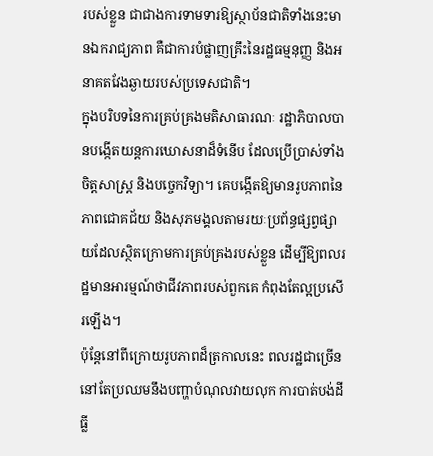របស់ខ្លួន ជាជាងការទាមទារឱ្យស្ថាប័នជាតិទាំងនេះមានឯករាជ្យភាព គឺជាការបំផ្លាញគ្រឹះនៃរដ្ឋធម្មនុញ្ញ និងអនាគតវែងឆ្ងាយរបស់ប្រទេសជាតិ។
ក្នុងបរិបទនៃការគ្រប់គ្រងមតិសាធារណៈ រដ្ឋាភិបាលបានបង្កើតយន្តការឃោសនាដ៏ទំនើប ដែលប្រើប្រាស់ទាំងចិត្តសាស្ត្រ និងបច្ចេកវិទ្យា។ គេបង្កើតឱ្យមានរូបភាពនៃភាពជោគជ័យ និងសុភមង្គលតាមរយៈប្រព័ន្ធផ្សព្វផ្សាយដែលស្ថិតក្រោមការគ្រប់គ្រងរបស់ខ្លួន ដើម្បីឱ្យពលរដ្ឋមានអារម្មណ៍ថាជីវភាពរបស់ពួកគេ កំពុងតែល្អប្រសើរឡើង។
ប៉ុន្តែនៅពីក្រោយរូបភាពដ៏ត្រកាលនេះ ពលរដ្ឋជាច្រើននៅតែប្រឈមនឹងបញ្ហាបំណុលវាយលុក ការបាត់បង់ដីធ្លី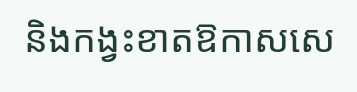និងកង្វះខាតឱកាសសេ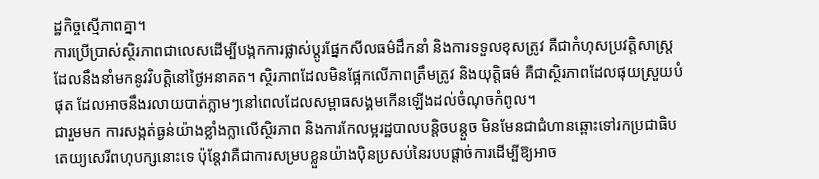ដ្ឋកិច្ចស្មើភាពគ្នា។
ការប្រើប្រាស់ស្ថិរភាពជាលេសដើម្បីបង្កកការផ្លាស់ប្តូរផ្នែកសីលធម៌ដឹកនាំ និងការទទួលខុសត្រូវ គឺជាកំហុសប្រវត្តិសាស្ត្រដែលនឹងនាំមកនូវវិបត្តិនៅថ្ងៃអនាគត។ ស្ថិរភាពដែលមិនផ្អែកលើភាពត្រឹមត្រូវ និងយុត្តិធម៌ គឺជាស្ថិរភាពដែលផុយស្រួយបំផុត ដែលអាចនឹងរលាយបាត់ភ្លាមៗនៅពេលដែលសម្ពាធសង្គមកើនឡើងដល់ចំណុចកំពូល។
ជារួមមក ការសង្កត់ធ្ងន់យ៉ាងខ្លាំងក្លាលើស្ថិរភាព និងការកែលម្អរដ្ឋបាលបន្តិចបន្តួច មិនមែនជាជំហានឆ្ពោះទៅរកប្រជាធិបតេយ្យសេរីពហុបក្សនោះទេ ប៉ុន្តែវាគឺជាការសម្របខ្លួនយ៉ាងប៉ិនប្រសប់នៃរបបផ្ដាច់ការដើម្បីឱ្យអាច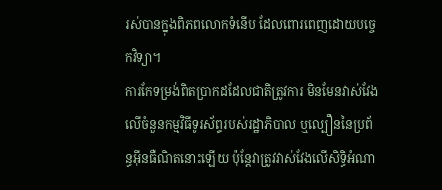រស់បានក្នុងពិភពលោកទំនើប ដែលពោរពេញដោយបច្ចេកវិទ្យា។
ការកែទម្រង់ពិតប្រាកដដែលជាតិត្រូវការ មិនមែនវាស់វែងលើចំនួនកម្មវិធីទូរស័ព្ទរបស់រដ្ឋាភិបាល ឬល្បឿននៃប្រព័ន្ធអ៊ីនធឺណិតនោះឡើយ ប៉ុន្តែវាត្រូវវាស់វែងលើសិទ្ធិអំណា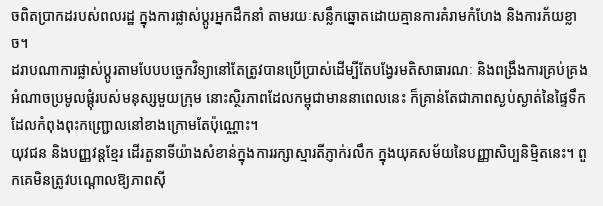ចពិតប្រាកដរបស់ពលរដ្ឋ ក្នុងការផ្លាស់ប្តូរអ្នកដឹកនាំ តាមរយៈសន្លឹកឆ្នោតដោយគ្មានការគំរាមកំហែង និងការភ័យខ្លាច។
ដរាបណាការផ្លាស់ប្តូរតាមបែបបច្ចេកវិទ្យានៅតែត្រូវបានប្រើប្រាស់ដើម្បីតែបង្វែរមតិសាធារណៈ និងពង្រឹងការគ្រប់គ្រងអំណាចប្រមូលផ្ដុំរបស់មនុស្សមួយក្រុម នោះស្ថិរភាពដែលកម្ពុជាមាននាពេលនេះ ក៏គ្រាន់តែជាភាពស្ងប់ស្ងាត់នៃផ្ទៃទឹកដែលកំពុងពុះកញ្ជ្រោលនៅខាងក្រោមតែប៉ុណ្ណោះ។
យុវជន និងបញ្ញវន្តខ្មែរ ដើរតួនាទីយ៉ាងសំខាន់ក្នុងការរក្សាស្មារតីភ្ញាក់រលឹក ក្នុងយុគសម័យនៃបញ្ញាសិប្បនិម្មិតនេះ។ ពួកគេមិនត្រូវបណ្ដោលឱ្យភាពស៊ី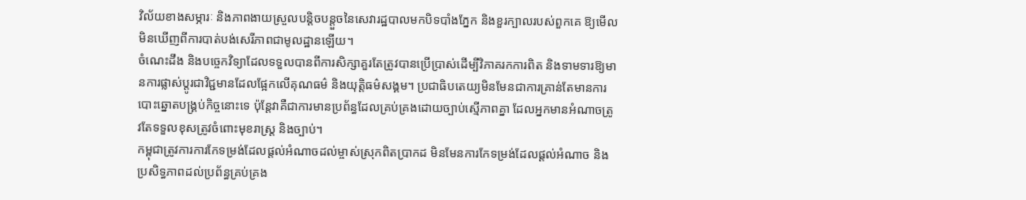វិល័យខាងសម្ភារៈ និងភាពងាយស្រួលបន្តិចបន្តួចនៃសេវារដ្ឋបាលមកបិទបាំងភ្នែក និងខួរក្បាលរបស់ពួកគេ ឱ្យមើលមិនឃើញពីការបាត់បង់សេរីភាពជាមូលដ្ឋានឡើយ។
ចំណេះដឹង និងបច្ចេកវិទ្យាដែលទទួលបានពីការសិក្សាគួរតែត្រូវបានប្រើប្រាស់ដើម្បីវិភាគរកការពិត និងទាមទារឱ្យមានការផ្លាស់ប្តូរជាវិជ្ជមានដែលផ្អែកលើគុណធម៌ និងយុត្តិធម៌សង្គម។ ប្រជាធិបតេយ្យមិនមែនជាការគ្រាន់តែមានការបោះឆ្នោតបង្គ្រប់កិច្ចនោះទេ ប៉ុន្តែវាគឺជាការមានប្រព័ន្ធដែលគ្រប់គ្រងដោយច្បាប់ស្មើភាពគ្នា ដែលអ្នកមានអំណាចត្រូវតែទទួលខុសត្រូវចំពោះមុខរាស្ត្រ និងច្បាប់។
កម្ពុជាត្រូវការការកែទម្រង់ដែលផ្ដល់អំណាចដល់ម្ចាស់ស្រុកពិតប្រាកដ មិនមែនការកែទម្រង់ដែលផ្ដល់អំណាច និងប្រសិទ្ធភាពដល់ប្រព័ន្ធគ្រប់គ្រង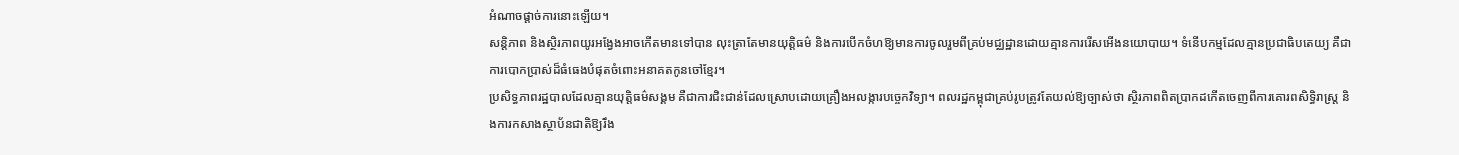អំណាចផ្តាច់ការនោះឡើយ។
សន្តិភាព និងស្ថិរភាពយូរអង្វែងអាចកើតមានទៅបាន លុះត្រាតែមានយុត្តិធម៌ និងការបើកចំហឱ្យមានការចូលរួមពីគ្រប់មជ្ឈដ្ឋានដោយគ្មានការរើសអើងនយោបាយ។ ទំនើបកម្មដែលគ្មានប្រជាធិបតេយ្យ គឺជាការបោកប្រាស់ដ៏ធំធេងបំផុតចំពោះអនាគតកូនចៅខ្មែរ។
ប្រសិទ្ធភាពរដ្ឋបាលដែលគ្មានយុត្តិធម៌សង្គម គឺជាការជិះជាន់ដែលស្រោបដោយគ្រឿងអលង្ការបច្ចេកវិទ្យា។ ពលរដ្ឋកម្ពុជាគ្រប់រូបត្រូវតែយល់ឱ្យច្បាស់ថា ស្ថិរភាពពិតប្រាកដកើតចេញពីការគោរពសិទ្ធិរាស្ត្រ និងការកសាងស្ថាប័នជាតិឱ្យរឹង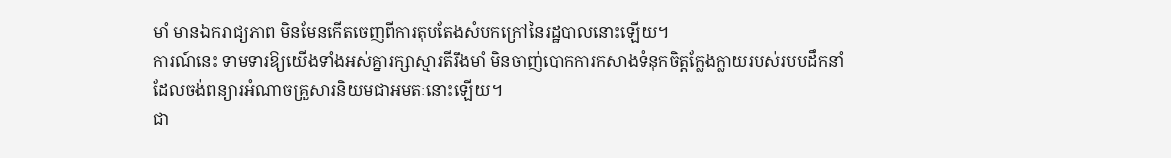មាំ មានឯករាជ្យភាព មិនមែនកើតចេញពីការតុបតែងសំបកក្រៅនៃរដ្ឋបាលនោះឡើយ។
ការណ៍នេះ ទាមទារឱ្យយើងទាំងអស់គ្នារក្សាស្មារតីរឹងមាំ មិនចាញ់បោកការកសាងទំនុកចិត្តក្លែងក្លាយរបស់របបដឹកនាំដែលចង់ពន្យារអំណាចគ្រួសារនិយមជាអមតៈនោះឡើយ។
ជា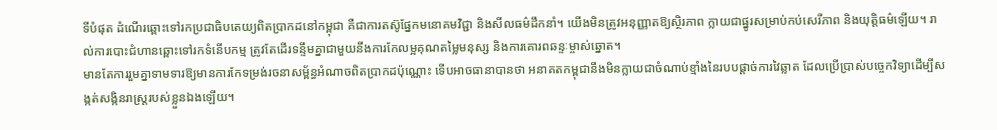ទីបំផុត ដំណើរឆ្ពោះទៅរកប្រជាធិបតេយ្យពិតប្រាកដនៅកម្ពុជា គឺជាការតស៊ូផ្នែកមនោគមវិជ្ជា និងសីលធម៌ដឹកនាំ។ យើងមិនត្រូវអនុញ្ញាតឱ្យស្ថិរភាព ក្លាយជាផ្នូរសម្រាប់កប់សេរីភាព និងយុត្តិធម៌ឡើយ។ រាល់ការបោះជំហានឆ្ពោះទៅរកទំនើបកម្ម ត្រូវតែដើរទន្ទឹមគ្នាជាមួយនឹងការកែលម្អគុណតម្លៃមនុស្ស និងការគោរពឆន្ទៈម្ចាស់ឆ្នោត។
មានតែការរួមគ្នាទាមទារឱ្យមានការកែទម្រង់រចនាសម្ព័ន្ធអំណាចពិតប្រាកដប៉ុណ្ណោះ ទើបអាចធានាបានថា អនាគតកម្ពុជានឹងមិនក្លាយជាចំណាប់ខ្មាំងនៃរបបផ្តាច់ការវៃឆ្លាត ដែលប្រើប្រាស់បច្ចេកវិទ្យាដើម្បីសង្កត់សង្កិនរាស្ត្ររបស់ខ្លួនឯងឡើយ។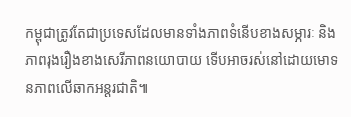កម្ពុជាត្រូវតែជាប្រទេសដែលមានទាំងភាពទំនើបខាងសម្ភារៈ និងភាពរុងរឿងខាងសេរីភាពនយោបាយ ទើបអាចរស់នៅដោយមោទនភាពលើឆាកអន្តរជាតិ៕